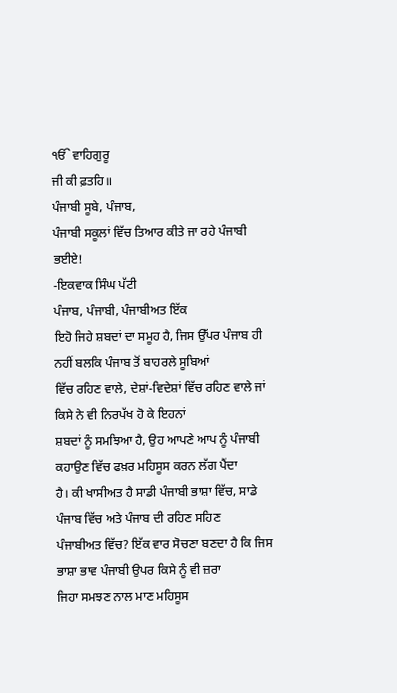ੴ ਵਾਹਿਗੁਰੂ
ਜੀ ਕੀ ਫ਼ਤਹਿ॥
ਪੰਜਾਬੀ ਸੂਬੇ, ਪੰਜਾਬ,
ਪੰਜਾਬੀ ਸਕੂਲਾਂ ਵਿੱਚ ਤਿਆਰ ਕੀਤੇ ਜਾ ਰਹੇ ਪੰਜਾਬੀ ਭਈਏ!
-ਇਕਵਾਕ ਸਿੰਘ ਪੱਟੀ
ਪੰਜਾਬ, ਪੰਜਾਬੀ, ਪੰਜਾਬੀਅਤ ਇੱਕ
ਇਹੋ ਜਿਹੇ ਸ਼ਬਦਾਂ ਦਾ ਸਮੂਹ ਹੈ, ਜਿਸ ਉੱਪਰ ਪੰਜਾਬ ਹੀ ਨਹੀਂ ਬਲਕਿ ਪੰਜਾਬ ਤੋਂ ਬਾਹਰਲੇ ਸੂਬਿਆਂ
ਵਿੱਚ ਰਹਿਣ ਵਾਲੇ, ਦੇਸ਼ਾਂ-ਵਿਦੇਸ਼ਾਂ ਵਿੱਚ ਰਹਿਣ ਵਾਲੇ ਜਾਂ ਕਿਸੇ ਨੇ ਵੀ ਨਿਰਪੱਖ ਹੋ ਕੇ ਇਹਨਾਂ
ਸ਼ਬਦਾਂ ਨੂੰ ਸਮਝਿਆ ਹੈ, ਉਹ ਆਪਣੇ ਆਪ ਨੂੰ ਪੰਜਾਬੀ ਕਹਾਉਣ ਵਿੱਚ ਫਖ਼ਰ ਮਹਿਸੂਸ ਕਰਨ ਲੱਗ ਪੈਂਦਾ
ਹੈ। ਕੀ ਖਾਸੀਅਤ ਹੈ ਸਾਡੀ ਪੰਜਾਬੀ ਭਾਸ਼ਾ ਵਿੱਚ, ਸਾਡੇ ਪੰਜਾਬ ਵਿੱਚ ਅਤੇ ਪੰਜਾਬ ਦੀ ਰਹਿਣ ਸਹਿਣ
ਪੰਜਾਬੀਅਤ ਵਿੱਚ? ਇੱਕ ਵਾਰ ਸੋਚਣਾ ਬਣਦਾ ਹੈ ਕਿ ਜਿਸ ਭਾਸ਼ਾ ਭਾਵ ਪੰਜਾਬੀ ਉਪਰ ਕਿਸੇ ਨੂੰ ਵੀ ਜ਼ਰਾ
ਜਿਹਾ ਸਮਝਣ ਨਾਲ ਮਾਣ ਮਹਿਸੂਸ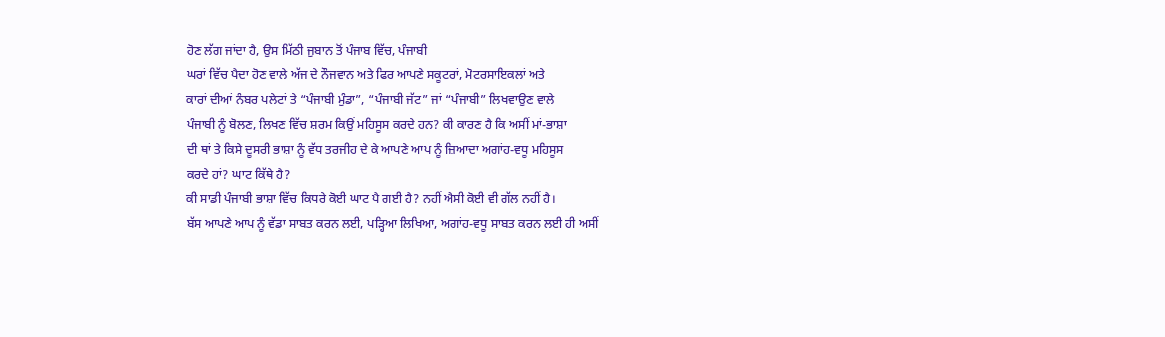ਹੋਣ ਲੱਗ ਜਾਂਦਾ ਹੈ, ਉਸ ਮਿੱਠੀ ਜੁਬਾਨ ਤੋਂ ਪੰਜਾਬ ਵਿੱਚ, ਪੰਜਾਬੀ
ਘਰਾਂ ਵਿੱਚ ਪੈਦਾ ਹੋਣ ਵਾਲੇ ਅੱਜ ਦੇ ਨੌਜਵਾਨ ਅਤੇ ਫਿਰ ਆਪਣੇ ਸਕੂਟਰਾਂ, ਮੋਟਰਸਾਇਕਲਾਂ ਅਤੇ
ਕਾਰਾਂ ਦੀਆਂ ਨੰਬਰ ਪਲੇਟਾਂ ਤੇ “ਪੰਜਾਬੀ ਮੁੰਡਾ”, “ਪੰਜਾਬੀ ਜੱਟ” ਜਾਂ “ਪੰਜਾਬੀ” ਲਿਖਵਾਉਣ ਵਾਲੇ
ਪੰਜਾਬੀ ਨੂੰ ਬੋਲਣ, ਲਿਖਣ ਵਿੱਚ ਸ਼ਰਮ ਕਿਉਂ ਮਹਿਸੂਸ ਕਰਦੇ ਹਨ? ਕੀ ਕਾਰਣ ਹੈ ਕਿ ਅਸੀਂ ਮਾਂ-ਭਾਸ਼ਾ
ਦੀ ਥਾਂ ਤੇ ਕਿਸੇ ਦੂਸਰੀ ਭਾਸ਼ਾ ਨੂੰ ਵੱਧ ਤਰਜੀਹ ਦੇ ਕੇ ਆਪਣੇ ਆਪ ਨੂੰ ਜ਼ਿਆਦਾ ਅਗਾਂਹ-ਵਧੂ ਮਹਿਸੂਸ
ਕਰਦੇ ਹਾਂ? ਘਾਟ ਕਿੱਥੇ ਹੈ?
ਕੀ ਸਾਡੀ ਪੰਜਾਬੀ ਭਾਸ਼ਾ ਵਿੱਚ ਕਿਧਰੇ ਕੋਈ ਘਾਟ ਪੈ ਗਈ ਹੈ? ਨਹੀਂ ਐਸੀ ਕੋਈ ਵੀ ਗੱਲ ਨਹੀਂ ਹੈ।
ਬੱਸ ਆਪਣੇ ਆਪ ਨੂੰ ਵੱਡਾ ਸਾਬਤ ਕਰਨ ਲਈ, ਪੜ੍ਹਿਆ ਲਿਖਿਆ, ਅਗਾਂਹ-ਵਧੂ ਸਾਬਤ ਕਰਨ ਲਈ ਹੀ ਅਸੀਂ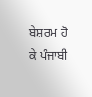ਬੇਸ਼ਰਮ ਹੋ ਕੇ ਪੰਜਾਬੀ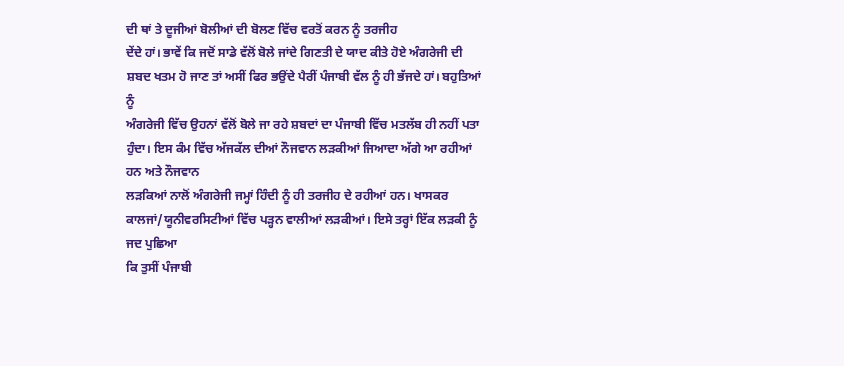ਦੀ ਥਾਂ ਤੇ ਦੂਜੀਆਂ ਬੋਲੀਆਂ ਦੀ ਬੋਲਣ ਵਿੱਚ ਵਰਤੋਂ ਕਰਨ ਨੂੰ ਤਰਜੀਹ
ਦੇਂਦੇ ਹਾਂ। ਭਾਵੇਂ ਕਿ ਜਦੋਂ ਸਾਡੇ ਵੱਲੋਂ ਬੋਲੇ ਜਾਂਦੇ ਗਿਣਤੀ ਦੇ ਯਾਦ ਕੀਤੇ ਹੋਏ ਅੰਗਰੇਜੀ ਦੀ
ਸ਼ਬਦ ਖਤਮ ਹੋ ਜਾਣ ਤਾਂ ਅਸੀਂ ਫਿਰ ਭਉਂਦੇ ਪੈਰੀਂ ਪੰਜਾਬੀ ਵੱਲ ਨੂੰ ਹੀ ਭੱਜਦੇ ਹਾਂ। ਬਹੁਤਿਆਂ ਨੂੰ
ਅੰਗਰੇਜੀ ਵਿੱਚ ਉਹਨਾਂ ਵੱਲੋਂ ਬੋਲੇ ਜਾ ਰਹੇ ਸ਼ਬਦਾਂ ਦਾ ਪੰਜਾਬੀ ਵਿੱਚ ਮਤਲੱਬ ਹੀ ਨਹੀਂ ਪਤਾ
ਹੁੰਦਾ। ਇਸ ਕੰਮ ਵਿੱਚ ਅੱਜਕੱਲ ਦੀਆਂ ਨੌਜਵਾਨ ਲੜਕੀਆਂ ਜਿਆਦਾ ਅੱਗੇ ਆ ਰਹੀਆਂ ਹਨ ਅਤੇ ਨੌਜਵਾਨ
ਲੜਕਿਆਂ ਨਾਲੋਂ ਅੰਗਰੇਜੀ ਜਮ੍ਹਾਂ ਹਿੰਦੀ ਨੂੰ ਹੀ ਤਰਜੀਹ ਦੇ ਰਹੀਆਂ ਹਨ। ਖਾਸਕਰ
ਕਾਲਜਾਂ/ਯੂਨੀਵਰਸਿਟੀਆਂ ਵਿੱਚ ਪੜ੍ਹਨ ਵਾਲੀਆਂ ਲੜਕੀਆਂ। ਇਸੇ ਤਰ੍ਹਾਂ ਇੱਕ ਲੜਕੀ ਨੂੰ ਜਦ ਪੁਛਿਆ
ਕਿ ਤੁਸੀਂ ਪੰਜਾਬੀ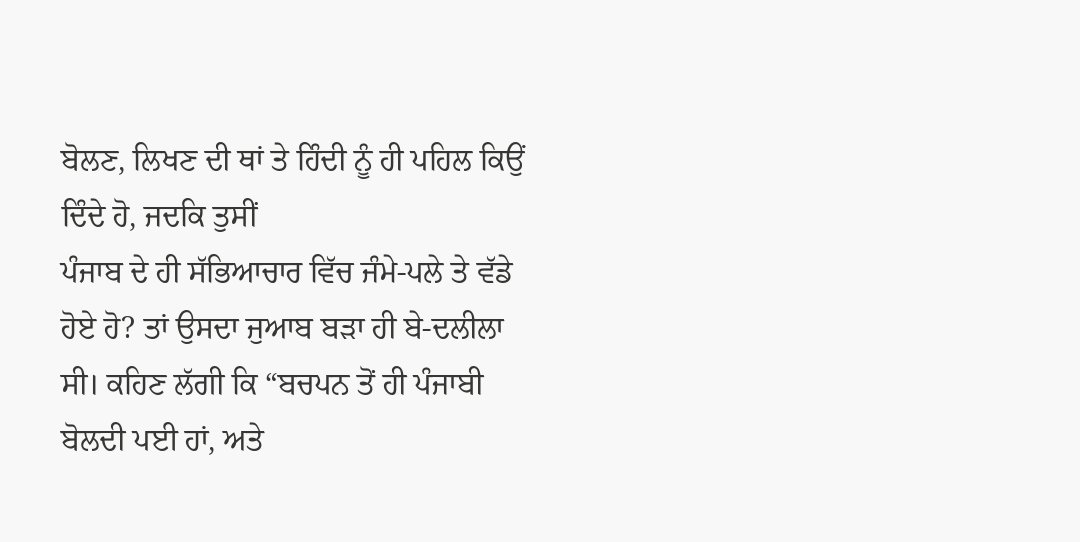ਬੋਲਣ, ਲਿਖਣ ਦੀ ਥਾਂ ਤੇ ਹਿੰਦੀ ਨੂੰ ਹੀ ਪਹਿਲ ਕਿਉਂ ਦਿੰਦੇ ਹੋ, ਜਦਕਿ ਤੁਸੀਂ
ਪੰਜਾਬ ਦੇ ਹੀ ਸੱਭਿਆਚਾਰ ਵਿੱਚ ਜੰਮੇ-ਪਲੇ ਤੇ ਵੱਡੇ ਹੋਏ ਹੋ? ਤਾਂ ਉਸਦਾ ਜੁਆਬ ਬੜਾ ਹੀ ਬੇ-ਦਲੀਲਾ
ਸੀ। ਕਹਿਣ ਲੱਗੀ ਕਿ “ਬਚਪਨ ਤੋਂ ਹੀ ਪੰਜਾਬੀ ਬੋਲਦੀ ਪਈ ਹਾਂ, ਅਤੇ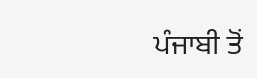ਪੰਜਾਬੀ ਤੋਂ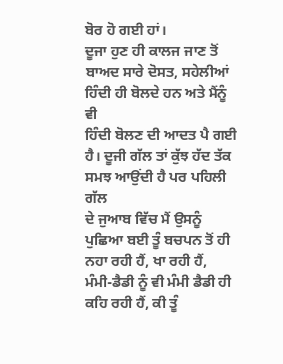ਬੋਰ ਹੋ ਗਈ ਹਾਂ।
ਦੂਜਾ ਹੁਣ ਹੀ ਕਾਲਜ ਜਾਣ ਤੋਂ ਬਾਅਦ ਸਾਰੇ ਦੋਸਤ, ਸਹੇਲੀਆਂ ਹਿੰਦੀ ਹੀ ਬੋਲਦੇ ਹਨ ਅਤੇ ਮੈਂਨੂੰ ਵੀ
ਹਿੰਦੀ ਬੋਲਣ ਦੀ ਆਦਤ ਪੈ ਗਈ ਹੈ। ਦੂਜੀ ਗੱਲ ਤਾਂ ਕੁੱਝ ਹੱਦ ਤੱਕ ਸਮਝ ਆਉਂਦੀ ਹੈ ਪਰ ਪਹਿਲੀ ਗੱਲ
ਦੇ ਜੁਆਬ ਵਿੱਚ ਮੈਂ ਉਸਨੂੰ ਪੁਛਿਆ ਬਈ ਤੂੰ ਬਚਪਨ ਤੋਂ ਹੀ ਨਹਾ ਰਹੀ ਹੈਂ, ਖਾ ਰਹੀ ਹੈਂ,
ਮੰਮੀ-ਡੈਡੀ ਨੂੰ ਵੀ ਮੰਮੀ ਡੈਡੀ ਹੀ ਕਹਿ ਰਹੀ ਹੈਂ, ਕੀ ਤੂੰ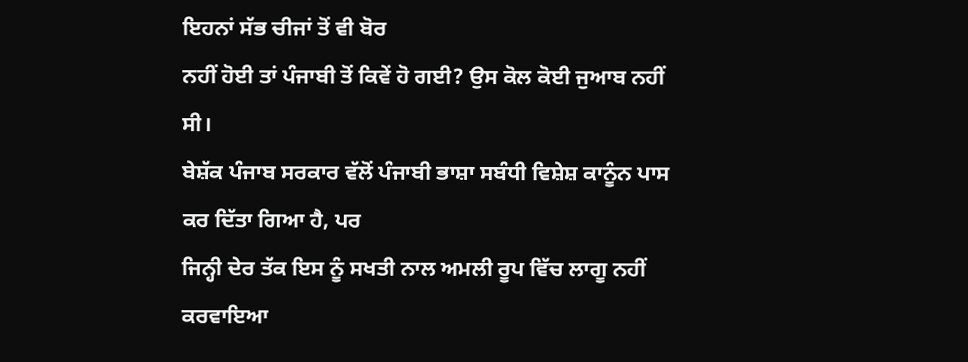ਇਹਨਾਂ ਸੱਭ ਚੀਜਾਂ ਤੋਂ ਵੀ ਬੋਰ
ਨਹੀਂ ਹੋਈ ਤਾਂ ਪੰਜਾਬੀ ਤੋਂ ਕਿਵੇਂ ਹੋ ਗਈ? ਉਸ ਕੋਲ ਕੋਈ ਜੁਆਬ ਨਹੀਂ ਸੀ।
ਬੇਸ਼ੱਕ ਪੰਜਾਬ ਸਰਕਾਰ ਵੱਲੋਂ ਪੰਜਾਬੀ ਭਾਸ਼ਾ ਸਬੰਧੀ ਵਿਸ਼ੇਸ਼ ਕਾਨੂੰਨ ਪਾਸ ਕਰ ਦਿੱਤਾ ਗਿਆ ਹੈ, ਪਰ
ਜਿਨ੍ਹੀ ਦੇਰ ਤੱਕ ਇਸ ਨੂੰ ਸਖਤੀ ਨਾਲ ਅਮਲੀ ਰੂਪ ਵਿੱਚ ਲਾਗੂ ਨਹੀਂ ਕਰਵਾਇਆ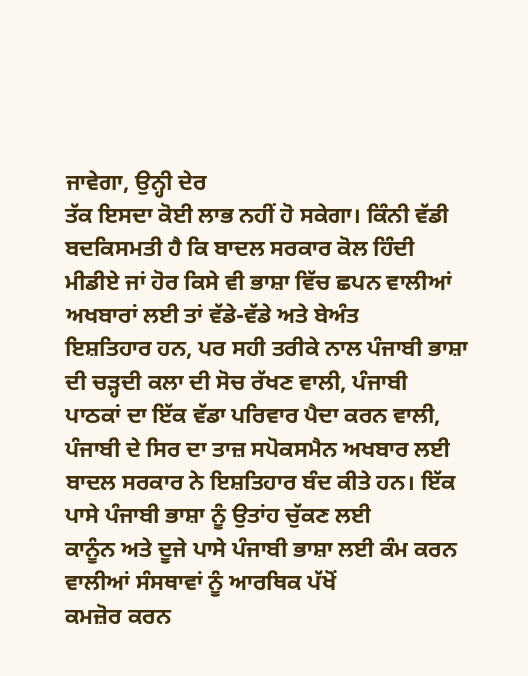ਜਾਵੇਗਾ, ਉਨ੍ਹੀ ਦੇਰ
ਤੱਕ ਇਸਦਾ ਕੋਈ ਲਾਭ ਨਹੀਂ ਹੋ ਸਕੇਗਾ। ਕਿੰਨੀ ਵੱਡੀ ਬਦਕਿਸਮਤੀ ਹੈ ਕਿ ਬਾਦਲ ਸਰਕਾਰ ਕੋਲ ਹਿੰਦੀ
ਮੀਡੀਏ ਜਾਂ ਹੋਰ ਕਿਸੇ ਵੀ ਭਾਸ਼ਾ ਵਿੱਚ ਛਪਨ ਵਾਲੀਆਂ ਅਖਬਾਰਾਂ ਲਈ ਤਾਂ ਵੱਡੇ-ਵੱਡੇ ਅਤੇ ਬੇਅੰਤ
ਇਸ਼ਤਿਹਾਰ ਹਨ, ਪਰ ਸਹੀ ਤਰੀਕੇ ਨਾਲ ਪੰਜਾਬੀ ਭਾਸ਼ਾ ਦੀ ਚੜ੍ਹਦੀ ਕਲਾ ਦੀ ਸੋਚ ਰੱਖਣ ਵਾਲੀ, ਪੰਜਾਬੀ
ਪਾਠਕਾਂ ਦਾ ਇੱਕ ਵੱਡਾ ਪਰਿਵਾਰ ਪੈਦਾ ਕਰਨ ਵਾਲੀ, ਪੰਜਾਬੀ ਦੇ ਸਿਰ ਦਾ ਤਾਜ਼ ਸਪੋਕਸਮੈਨ ਅਖਬਾਰ ਲਈ
ਬਾਦਲ ਸਰਕਾਰ ਨੇ ਇਸ਼ਤਿਹਾਰ ਬੰਦ ਕੀਤੇ ਹਨ। ਇੱਕ ਪਾਸੇ ਪੰਜਾਬੀ ਭਾਸ਼ਾ ਨੂੰ ਉਤਾਂਹ ਚੁੱਕਣ ਲਈ
ਕਾਨੂੰਨ ਅਤੇ ਦੂਜੇ ਪਾਸੇ ਪੰਜਾਬੀ ਭਾਸ਼ਾ ਲਈ ਕੰਮ ਕਰਨ ਵਾਲੀਆਂ ਸੰਸਥਾਵਾਂ ਨੂੰ ਆਰਥਿਕ ਪੱਖੋਂ
ਕਮਜ਼ੋਰ ਕਰਨ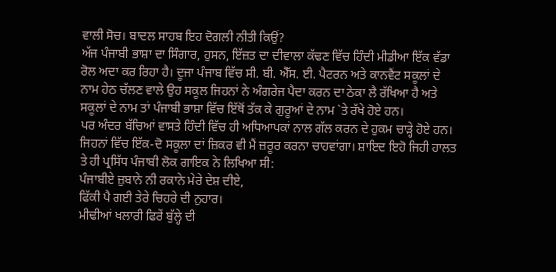ਵਾਲੀ ਸੋਚ। ਬਾਦਲ ਸਾਹਬ ਇਹ ਦੋਗਲੀ ਨੀਤੀ ਕਿਉਂ?
ਅੱਜ ਪੰਜਾਬੀ ਭਾਸ਼ਾ ਦਾ ਸਿੰਗਾਰ, ਹੁਸਨ, ਇੱਜ਼ਤ ਦਾ ਦੀਵਾਲਾ ਕੱਢਣ ਵਿੱਚ ਹਿੰਦੀ ਮੀਡੀਆ ਇੱਕ ਵੱਡਾ
ਰੋਲ ਅਦਾ ਕਰ ਰਿਹਾ ਹੈ। ਦੂਜਾ ਪੰਜਾਬ ਵਿੱਚ ਸੀ. ਬੀ. ਐੱਸ. ਈ. ਪੈਟਰਨ ਅਤੇ ਕਾਨਵੈਂਟ ਸਕੂਲਾਂ ਦੇ
ਨਾਮ ਹੇਠ ਚੱਲਣ ਵਾਲੇ ਉਹ ਸਕੂਲ ਜਿਹਨਾਂ ਨੇ ਅੰਗਰੇਜ ਪੈਦਾ ਕਰਨ ਦਾ ਠੇਕਾ ਲੈ ਰੱਖਿਆ ਹੈ ਅਤੇ
ਸਕੂਲਾਂ ਦੇ ਨਾਮ ਤਾਂ ਪੰਜਾਬੀ ਭਾਸ਼ਾ ਵਿੱਚ ਇੱਥੋਂ ਤੱਕ ਕੇ ਗੁਰੂਆਂ ਦੇ ਨਾਮ `ਤੇ ਰੱਖੇ ਹੋਏ ਹਨ।
ਪਰ ਅੰਦਰ ਬੱਚਿਆਂ ਵਾਸਤੇ ਹਿੰਦੀ ਵਿੱਚ ਹੀ ਅਧਿਆਪਕਾਂ ਨਾਲ ਗੱਲ ਕਰਨ ਦੇ ਹੁਕਮ ਚਾੜ੍ਹੇ ਹੋਏ ਹਨ।
ਜਿਹਨਾਂ ਵਿੱਚ ਇੱਕ-ਦੋ ਸਕੂਲਾ ਦਾਂ ਜ਼ਿਕਰ ਵੀ ਮੈਂ ਜ਼ਰੂਰ ਕਰਨਾ ਚਾਹਵਾਂਗਾ। ਸ਼ਾਇਦ ਇਹੋ ਜਿਹੀ ਹਾਲਤ
ਤੇ ਹੀ ਪ੍ਰਸਿੱਧ ਪੰਜਾਬੀ ਲੋਕ ਗਾਇਕ ਨੇ ਲਿਖਿਆ ਸੀ:
ਪੰਜਾਬੀਏ ਜ਼ੁਬਾਨੇ ਨੀ ਰਕਾਨੇ ਮੇਰੇ ਦੇਸ਼ ਦੀਏ,
ਫਿੱਕੀ ਪੈ ਗਈ ਤੇਰੇ ਚਿਹਰੇ ਦੀ ਨੁਹਾਰ।
ਮੀਢੀਆਂ ਖਲਾਰੀ ਫਿਰੇਂ ਬੁੱਲ੍ਹੇ ਦੀ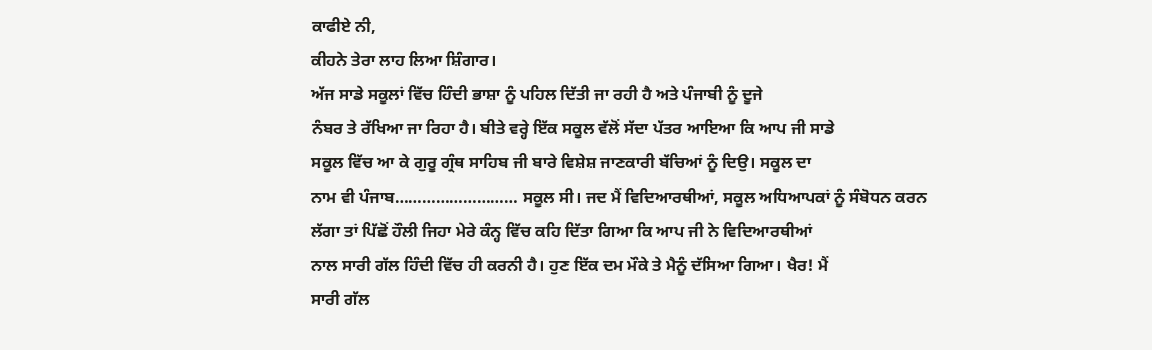ਕਾਫੀਏ ਨੀ,
ਕੀਹਨੇ ਤੇਰਾ ਲਾਹ ਲਿਆ ਸ਼ਿੰਗਾਰ।
ਅੱਜ ਸਾਡੇ ਸਕੂਲਾਂ ਵਿੱਚ ਹਿੰਦੀ ਭਾਸ਼ਾ ਨੂੰ ਪਹਿਲ ਦਿੱਤੀ ਜਾ ਰਹੀ ਹੈ ਅਤੇ ਪੰਜਾਬੀ ਨੂੰ ਦੂਜੇ
ਨੰਬਰ ਤੇ ਰੱਖਿਆ ਜਾ ਰਿਹਾ ਹੈ। ਬੀਤੇ ਵਰ੍ਹੇ ਇੱਕ ਸਕੂਲ ਵੱਲੋਂ ਸੱਦਾ ਪੱਤਰ ਆਇਆ ਕਿ ਆਪ ਜੀ ਸਾਡੇ
ਸਕੂਲ ਵਿੱਚ ਆ ਕੇ ਗੁਰੂ ਗ੍ਰੰਥ ਸਾਹਿਬ ਜੀ ਬਾਰੇ ਵਿਸ਼ੇਸ਼ ਜਾਣਕਾਰੀ ਬੱਚਿਆਂ ਨੂੰ ਦਿਉ। ਸਕੂਲ ਦਾ
ਨਾਮ ਵੀ ਪੰਜਾਬ……………………… ਸਕੂਲ ਸੀ। ਜਦ ਮੈਂ ਵਿਦਿਆਰਥੀਆਂ, ਸਕੂਲ ਅਧਿਆਪਕਾਂ ਨੂੰ ਸੰਬੋਧਨ ਕਰਨ
ਲੱਗਾ ਤਾਂ ਪਿੱਛੋਂ ਹੌਲੀ ਜਿਹਾ ਮੇਰੇ ਕੰਨ੍ਹ ਵਿੱਚ ਕਹਿ ਦਿੱਤਾ ਗਿਆ ਕਿ ਆਪ ਜੀ ਨੇ ਵਿਦਿਆਰਥੀਆਂ
ਨਾਲ ਸਾਰੀ ਗੱਲ ਹਿੰਦੀ ਵਿੱਚ ਹੀ ਕਰਨੀ ਹੈ। ਹੁਣ ਇੱਕ ਦਮ ਮੌਕੇ ਤੇ ਮੈਨੂੰ ਦੱਸਿਆ ਗਿਆ। ਖੈਰ! ਮੈਂ
ਸਾਰੀ ਗੱਲ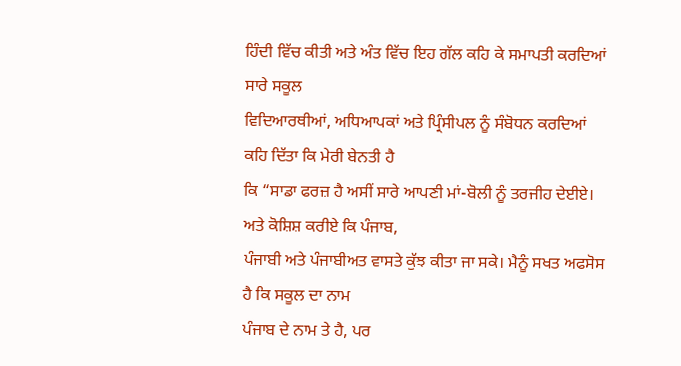ਹਿੰਦੀ ਵਿੱਚ ਕੀਤੀ ਅਤੇ ਅੰਤ ਵਿੱਚ ਇਹ ਗੱਲ ਕਹਿ ਕੇ ਸਮਾਪਤੀ ਕਰਦਿਆਂ ਸਾਰੇ ਸਕੂਲ
ਵਿਦਿਆਰਥੀਆਂ, ਅਧਿਆਪਕਾਂ ਅਤੇ ਪ੍ਰਿੰਸੀਪਲ ਨੂੰ ਸੰਬੋਧਨ ਕਰਦਿਆਂ ਕਹਿ ਦਿੱਤਾ ਕਿ ਮੇਰੀ ਬੇਨਤੀ ਹੈ
ਕਿ “ਸਾਡਾ ਫਰਜ਼ ਹੈ ਅਸੀਂ ਸਾਰੇ ਆਪਣੀ ਮਾਂ-ਬੋਲੀ ਨੂੰ ਤਰਜੀਹ ਦੇਈਏ। ਅਤੇ ਕੋਸ਼ਿਸ਼ ਕਰੀਏ ਕਿ ਪੰਜਾਬ,
ਪੰਜਾਬੀ ਅਤੇ ਪੰਜਾਬੀਅਤ ਵਾਸਤੇ ਕੁੱਝ ਕੀਤਾ ਜਾ ਸਕੇ। ਮੈਨੂੰ ਸਖਤ ਅਫਸੋਸ ਹੈ ਕਿ ਸਕੂਲ ਦਾ ਨਾਮ
ਪੰਜਾਬ ਦੇ ਨਾਮ ਤੇ ਹੈ, ਪਰ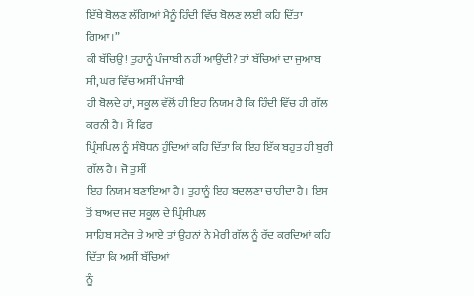ਇੱਥੇ ਬੋਲਣ ਲੱਗਿਆਂ ਮੈਨੂੰ ਹਿੰਦੀ ਵਿੱਚ ਬੋਲਣ ਲਈ ਕਹਿ ਦਿੱਤਾ ਗਿਆ।”
ਕੀ ਬੱਚਿਉ! ਤੁਹਾਨੂੰ ਪੰਜਾਬੀ ਨਹੀਂ ਆਉਂਦੀ? ਤਾਂ ਬੱਚਿਆਂ ਦਾ ਜੁਆਬ ਸੀ, ਘਰ ਵਿੱਚ ਅਸੀਂ ਪੰਜਾਬੀ
ਹੀ ਬੋਲਦੇ ਹਾਂ, ਸਕੂਲ ਵੱਲੋਂ ਹੀ ਇਹ ਨਿਯਮ ਹੈ ਕਿ ਹਿੰਦੀ ਵਿੱਚ ਹੀ ਗੱਲ ਕਰਨੀ ਹੈ। ਮੈਂ ਫਿਰ
ਪ੍ਰਿੰਸਪਿਲ ਨੂੰ ਸੰਬੋਧਨ ਹੁੰਦਿਆਂ ਕਹਿ ਦਿੱਤਾ ਕਿ ਇਹ ਇੱਕ ਬਹੁਤ ਹੀ ਬੁਰੀ ਗੱਲ ਹੈ। ਜੋ ਤੁਸੀਂ
ਇਹ ਨਿਯਮ ਬਣਾਇਆ ਹੈ। ਤੁਹਾਨੂੰ ਇਹ ਬਦਲਣਾ ਚਾਹੀਦਾ ਹੈ। ਇਸ ਤੋਂ ਬਾਅਦ ਜਦ ਸਕੂਲ ਦੇ ਪ੍ਰਿੰਸੀਪਲ
ਸਾਹਿਬ ਸਟੇਜ ਤੇ ਆਏ ਤਾਂ ਉਹਨਾਂ ਨੇ ਮੇਰੀ ਗੱਲ ਨੂੰ ਰੱਦ ਕਰਦਿਆਂ ਕਹਿ ਦਿੱਤਾ ਕਿ ਅਸੀਂ ਬੱਚਿਆਂ
ਨੂੰ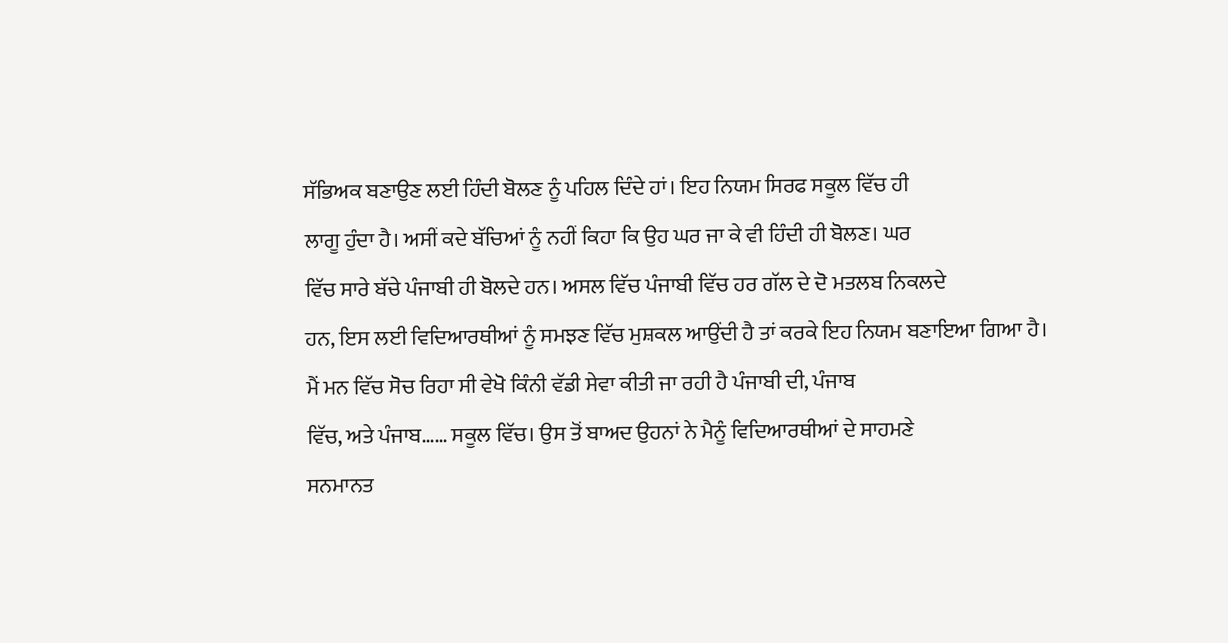ਸੱਭਿਅਕ ਬਣਾਉਣ ਲਈ ਹਿੰਦੀ ਬੋਲਣ ਨੂੰ ਪਹਿਲ ਦਿੰਦੇ ਹਾਂ। ਇਹ ਨਿਯਮ ਸਿਰਫ ਸਕੂਲ ਵਿੱਚ ਹੀ
ਲਾਗੂ ਹੁੰਦਾ ਹੈ। ਅਸੀਂ ਕਦੇ ਬੱਚਿਆਂ ਨੂੰ ਨਹੀਂ ਕਿਹਾ ਕਿ ਉਹ ਘਰ ਜਾ ਕੇ ਵੀ ਹਿੰਦੀ ਹੀ ਬੋਲਣ। ਘਰ
ਵਿੱਚ ਸਾਰੇ ਬੱਚੇ ਪੰਜਾਬੀ ਹੀ ਬੋਲਦੇ ਹਨ। ਅਸਲ ਵਿੱਚ ਪੰਜਾਬੀ ਵਿੱਚ ਹਰ ਗੱਲ ਦੇ ਦੋ ਮਤਲਬ ਨਿਕਲਦੇ
ਹਨ, ਇਸ ਲਈ ਵਿਦਿਆਰਥੀਆਂ ਨੂੰ ਸਮਝਣ ਵਿੱਚ ਮੁਸ਼ਕਲ ਆਉਂਦੀ ਹੈ ਤਾਂ ਕਰਕੇ ਇਹ ਨਿਯਮ ਬਣਾਇਆ ਗਿਆ ਹੈ।
ਮੈਂ ਮਨ ਵਿੱਚ ਸੋਚ ਰਿਹਾ ਸੀ ਵੇਖੋ ਕਿੰਨੀ ਵੱਡੀ ਸੇਵਾ ਕੀਤੀ ਜਾ ਰਹੀ ਹੈ ਪੰਜਾਬੀ ਦੀ, ਪੰਜਾਬ
ਵਿੱਚ, ਅਤੇ ਪੰਜਾਬ…… ਸਕੂਲ ਵਿੱਚ। ਉਸ ਤੋਂ ਬਾਅਦ ਉਹਨਾਂ ਨੇ ਮੈਨੂੰ ਵਿਦਿਆਰਥੀਆਂ ਦੇ ਸਾਹਮਣੇ
ਸਨਮਾਨਤ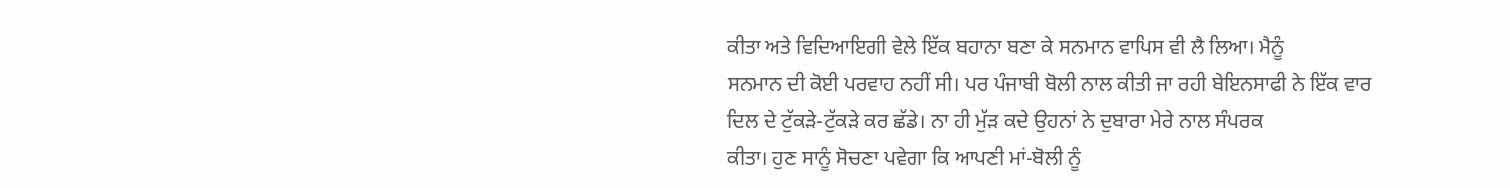ਕੀਤਾ ਅਤੇ ਵਿਦਿਆਇਗੀ ਵੇਲੇ ਇੱਕ ਬਹਾਨਾ ਬਣਾ ਕੇ ਸਨਮਾਨ ਵਾਪਿਸ ਵੀ ਲੈ ਲਿਆ। ਮੈਨੂੰ
ਸਨਮਾਨ ਦੀ ਕੋਈ ਪਰਵਾਹ ਨਹੀਂ ਸੀ। ਪਰ ਪੰਜਾਬੀ ਬੋਲੀ ਨਾਲ ਕੀਤੀ ਜਾ ਰਹੀ ਬੇਇਨਸਾਫੀ ਨੇ ਇੱਕ ਵਾਰ
ਦਿਲ ਦੇ ਟੁੱਕੜੇ-ਟੁੱਕੜੇ ਕਰ ਛੱਡੇ। ਨਾ ਹੀ ਮੁੱੜ ਕਦੇ ਉਹਨਾਂ ਨੇ ਦੁਬਾਰਾ ਮੇਰੇ ਨਾਲ ਸੰਪਰਕ
ਕੀਤਾ। ਹੁਣ ਸਾਨੂੰ ਸੋਚਣਾ ਪਵੇਗਾ ਕਿ ਆਪਣੀ ਮਾਂ-ਬੋਲੀ ਨੂੰ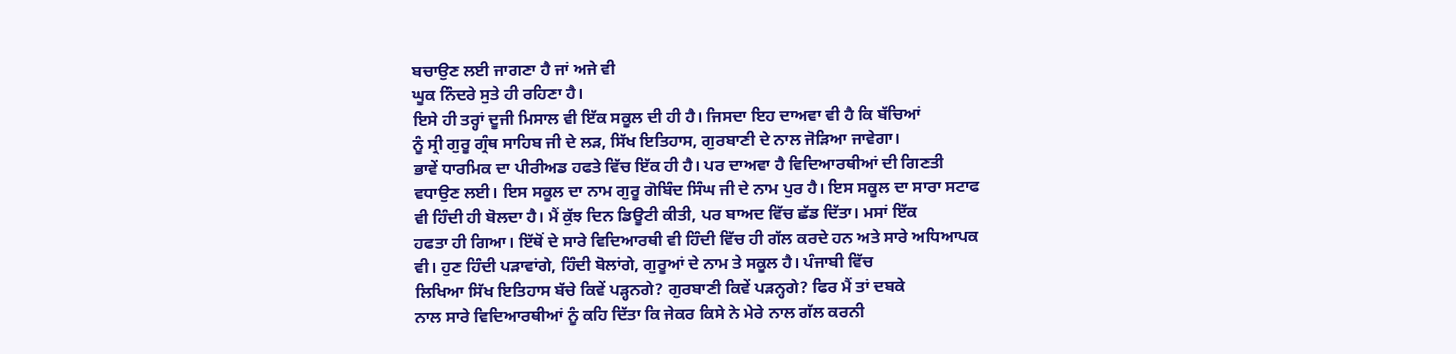ਬਚਾਉਣ ਲਈ ਜਾਗਣਾ ਹੈ ਜਾਂ ਅਜੇ ਵੀ
ਘੂਕ ਨਿੰਦਰੇ ਸੁਤੇ ਹੀ ਰਹਿਣਾ ਹੈ।
ਇਸੇ ਹੀ ਤਰ੍ਹਾਂ ਦੂਜੀ ਮਿਸਾਲ ਵੀ ਇੱਕ ਸਕੂਲ ਦੀ ਹੀ ਹੈ। ਜਿਸਦਾ ਇਹ ਦਾਅਵਾ ਵੀ ਹੈ ਕਿ ਬੱਚਿਆਂ
ਨੂੰ ਸ੍ਰੀ ਗੁਰੂ ਗ੍ਰੰਥ ਸਾਹਿਬ ਜੀ ਦੇ ਲੜ, ਸਿੱਖ ਇਤਿਹਾਸ, ਗੁਰਬਾਣੀ ਦੇ ਨਾਲ ਜੋੜਿਆ ਜਾਵੇਗਾ।
ਭਾਵੇਂ ਧਾਰਮਿਕ ਦਾ ਪੀਰੀਅਡ ਹਫਤੇ ਵਿੱਚ ਇੱਕ ਹੀ ਹੈ। ਪਰ ਦਾਅਵਾ ਹੈ ਵਿਦਿਆਰਥੀਆਂ ਦੀ ਗਿਣਤੀ
ਵਧਾਉਣ ਲਈ। ਇਸ ਸਕੂਲ ਦਾ ਨਾਮ ਗੁਰੂ ਗੋਬਿੰਦ ਸਿੰਘ ਜੀ ਦੇ ਨਾਮ ਪੁਰ ਹੈ। ਇਸ ਸਕੂਲ ਦਾ ਸਾਰਾ ਸਟਾਫ
ਵੀ ਹਿੰਦੀ ਹੀ ਬੋਲਦਾ ਹੈ। ਮੈਂ ਕੁੱਝ ਦਿਨ ਡਿਊਟੀ ਕੀਤੀ, ਪਰ ਬਾਅਦ ਵਿੱਚ ਛੱਡ ਦਿੱਤਾ। ਮਸਾਂ ਇੱਕ
ਹਫਤਾ ਹੀ ਗਿਆ। ਇੱਥੋਂ ਦੇ ਸਾਰੇ ਵਿਦਿਆਰਥੀ ਵੀ ਹਿੰਦੀ ਵਿੱਚ ਹੀ ਗੱਲ ਕਰਦੇ ਹਨ ਅਤੇ ਸਾਰੇ ਅਧਿਆਪਕ
ਵੀ। ਹੁਣ ਹਿੰਦੀ ਪੜਾਵਾਂਗੇ, ਹਿੰਦੀ ਬੋਲਾਂਗੇ, ਗੁਰੂਆਂ ਦੇ ਨਾਮ ਤੇ ਸਕੂਲ ਹੈ। ਪੰਜਾਬੀ ਵਿੱਚ
ਲਿਖਿਆ ਸਿੱਖ ਇਤਿਹਾਸ ਬੱਚੇ ਕਿਵੇਂ ਪੜ੍ਹਨਗੇ? ਗੁਰਬਾਣੀ ਕਿਵੇਂ ਪੜਨ੍ਹਗੇ? ਫਿਰ ਮੈਂ ਤਾਂ ਦਬਕੇ
ਨਾਲ ਸਾਰੇ ਵਿਦਿਆਰਥੀਆਂ ਨੂੰ ਕਹਿ ਦਿੱਤਾ ਕਿ ਜੇਕਰ ਕਿਸੇ ਨੇ ਮੇਰੇ ਨਾਲ ਗੱਲ ਕਰਨੀ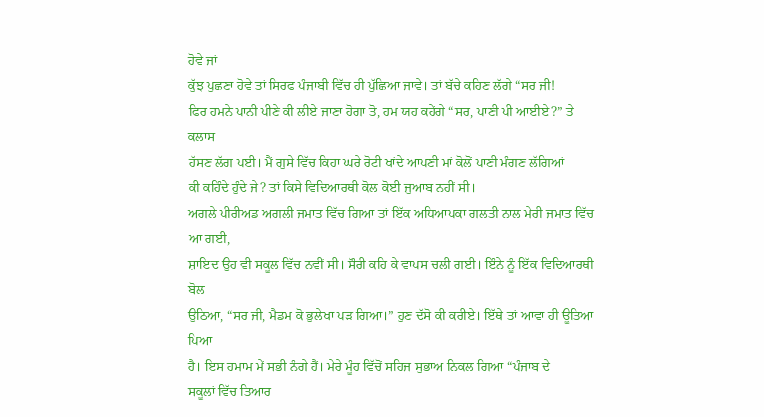ਹੋਵੇ ਜਾਂ
ਕੁੱਝ ਪੁਛਣਾ ਹੋਵੇ ਤਾਂ ਸਿਰਫ ਪੰਜਾਬੀ ਵਿੱਚ ਹੀ ਪੁੱਛਿਆ ਜਾਵੇ। ਤਾਂ ਬੱਚੇ ਕਹਿਣ ਲੱਗੇ “ਸਰ ਜੀ!
ਫਿਰ ਹਮਨੇ ਪਾਨੀ ਪੀਣੇ ਕੀ ਲੀਏ ਜਾਣਾ ਹੋਗਾ ਤੋ, ਹਮ ਯਹ ਕਹੇਂਗੇ “ਸਰ, ਪਾਣੀ ਪੀ ਆਈਏ?” ਤੇ ਕਲਾਸ
ਹੱਸਣ ਲੱਗ ਪਈ। ਮੈਂ ਗੁਸੇ ਵਿੱਚ ਕਿਹਾ ਘਰੇ ਰੋਟੀ ਖਾਂਦੇ ਆਪਣੀ ਮਾਂ ਕੋਲੋਂ ਪਾਣੀ ਮੰਗਣ ਲੱਗਿਆਂ
ਕੀ ਕਹਿੰਦੇ ਹੁੰਦੇ ਜੇ? ਤਾਂ ਕਿਸੇ ਵਿਦਿਆਰਥੀ ਕੋਲ ਕੋਈ ਜੁਆਬ ਨਹੀਂ ਸੀ।
ਅਗਲੇ ਪੀਰੀਅਡ ਅਗਲੀ ਜਮਾਤ ਵਿੱਚ ਗਿਆ ਤਾਂ ਇੱਕ ਅਧਿਆਪਕਾ ਗਲਤੀ ਨਾਲ ਮੇਰੀ ਜਮਾਤ ਵਿੱਚ ਆ ਗਈ,
ਸ਼ਾਇਦ ਉਹ ਵੀ ਸਕੂਲ ਵਿੱਚ ਨਵੀਂ ਸੀ। ਸੌਰੀ ਕਹਿ ਕੇ ਵਾਪਸ ਚਲੀ ਗਈ। ਇੰਨੇ ਨੂੰ ਇੱਕ ਵਿਦਿਆਰਥੀ ਬੋਲ
ਉਠਿਆ, “ਸਰ ਜੀ, ਮੈਡਮ ਕੋ ਭੁਲੇਖਾ ਪੜ ਗਿਆ।” ਹੁਣ ਦੱਸੋ ਕੀ ਕਰੀਏ। ਇੱਥੇ ਤਾਂ ਆਵਾ ਹੀ ਊਤਿਆ ਪਿਆ
ਹੈ। ਇਸ ਹਮਾਮ ਮੇਂ ਸਭੀ ਨੰਗੇ ਹੈਂ। ਮੇਰੇ ਮੂੰਹ ਵਿੱਚੋਂ ਸਹਿਜ ਸੁਭਾਅ ਨਿਕਲ ਗਿਆ “ਪੰਜਾਬ ਦੇ
ਸਕੂਲਾਂ ਵਿੱਚ ਤਿਆਰ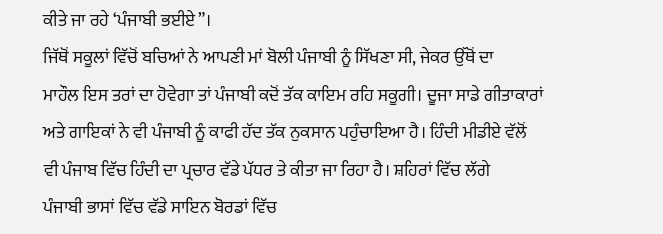ਕੀਤੇ ਜਾ ਰਹੇ ‘ਪੰਜਾਬੀ ਭਈਏ”।
ਜਿੱਥੋਂ ਸਕੂਲਾਂ ਵਿੱਚੋਂ ਬਚਿਆਂ ਨੇ ਆਪਣੀ ਮਾਂ ਬੋਲੀ ਪੰਜਾਬੀ ਨੂੰ ਸਿੱਖਣਾ ਸੀ, ਜੇਕਰ ਉੱਥੋਂ ਦਾ
ਮਾਹੌਲ ਇਸ ਤਰਾਂ ਦਾ ਹੋਵੇਗਾ ਤਾਂ ਪੰਜਾਬੀ ਕਦੋਂ ਤੱਕ ਕਾਇਮ ਰਹਿ ਸਕੂਗੀ। ਦੂਜਾ ਸਾਡੇ ਗੀਤਾਕਾਰਾਂ
ਅਤੇ ਗਾਇਕਾਂ ਨੇ ਵੀ ਪੰਜਾਬੀ ਨੂੰ ਕਾਫੀ ਹੱਦ ਤੱਕ ਨੁਕਸਾਨ ਪਹੁੰਚਾਇਆ ਹੈ। ਹਿੰਦੀ ਮੀਡੀਏ ਵੱਲੋਂ
ਵੀ ਪੰਜਾਬ ਵਿੱਚ ਹਿੰਦੀ ਦਾ ਪ੍ਰਚਾਰ ਵੱਡੇ ਪੱਧਰ ਤੇ ਕੀਤਾ ਜਾ ਰਿਹਾ ਹੈ। ਸ਼ਹਿਰਾਂ ਵਿੱਚ ਲੱਗੇ
ਪੰਜਾਬੀ ਭਾਸਾਂ ਵਿੱਚ ਵੱਡੇ ਸਾਇਨ ਬੋਰਡਾਂ ਵਿੱਚ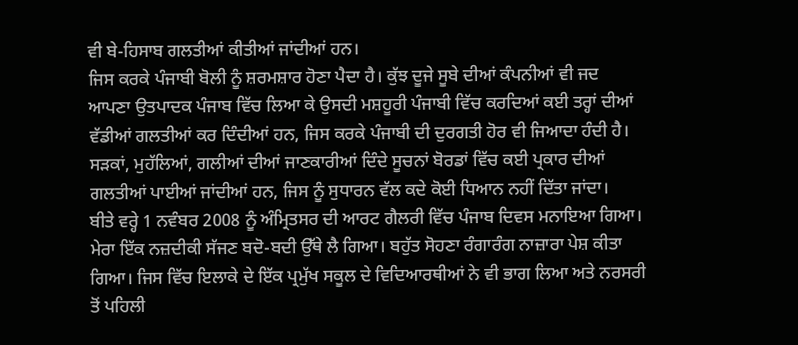ਵੀ ਬੇ-ਹਿਸਾਬ ਗਲਤੀਆਂ ਕੀਤੀਆਂ ਜਾਂਦੀਆਂ ਹਨ।
ਜਿਸ ਕਰਕੇ ਪੰਜਾਬੀ ਬੋਲੀ ਨੂੰ ਸ਼ਰਮਸ਼ਾਰ ਹੋਣਾ ਪੈਦਾ ਹੈ। ਕੁੱਝ ਦੂਜੇ ਸੂਬੇ ਦੀਆਂ ਕੰਪਨੀਆਂ ਵੀ ਜਦ
ਆਪਣਾ ਉਤਪਾਦਕ ਪੰਜਾਬ ਵਿੱਚ ਲਿਆ ਕੇ ਉਸਦੀ ਮਸ਼ਹੂਰੀ ਪੰਜਾਬੀ ਵਿੱਚ ਕਰਦਿਆਂ ਕਈ ਤਰ੍ਹਾਂ ਦੀਆਂ
ਵੱਡੀਆਂ ਗਲਤੀਆਂ ਕਰ ਦਿੰਦੀਆਂ ਹਨ, ਜਿਸ ਕਰਕੇ ਪੰਜਾਬੀ ਦੀ ਦੁਰਗਤੀ ਹੋਰ ਵੀ ਜਿਆਦਾ ਹੰਦੀ ਹੈ।
ਸੜਕਾਂ, ਮੁਹੱਲਿਆਂ, ਗਲੀਆਂ ਦੀਆਂ ਜਾਣਕਾਰੀਆਂ ਦਿੰਦੇ ਸੂਚਨਾਂ ਬੋਰਡਾਂ ਵਿੱਚ ਕਈ ਪ੍ਰਕਾਰ ਦੀਆਂ
ਗਲਤੀਆਂ ਪਾਈਆਂ ਜਾਂਦੀਆਂ ਹਨ, ਜਿਸ ਨੂੰ ਸੁਧਾਰਨ ਵੱਲ ਕਦੇ ਕੋਈ ਧਿਆਨ ਨਹੀਂ ਦਿੱਤਾ ਜਾਂਦਾ।
ਬੀਤੇ ਵਰ੍ਹੇ 1 ਨਵੰਬਰ 2008 ਨੂੰ ਅੰਮ੍ਰਿਤਸਰ ਦੀ ਆਰਟ ਗੈਲਰੀ ਵਿੱਚ ਪੰਜਾਬ ਦਿਵਸ ਮਨਾਇਆ ਗਿਆ।
ਮੇਰਾ ਇੱਕ ਨਜ਼ਦੀਕੀ ਸੱਜਣ ਬਦੋ-ਬਦੀ ਉੱਥੇ ਲੈ ਗਿਆ। ਬਹੁੱਤ ਸੋਹਣਾ ਰੰਗਾਰੰਗ ਨਾਜ਼ਾਰਾ ਪੇਸ਼ ਕੀਤਾ
ਗਿਆ। ਜਿਸ ਵਿੱਚ ਇਲਾਕੇ ਦੇ ਇੱਕ ਪ੍ਰਮੁੱਖ ਸਕੂਲ ਦੇ ਵਿਦਿਆਰਥੀਆਂ ਨੇ ਵੀ ਭਾਗ ਲਿਆ ਅਤੇ ਨਰਸਰੀ
ਤੋਂ ਪਹਿਲੀ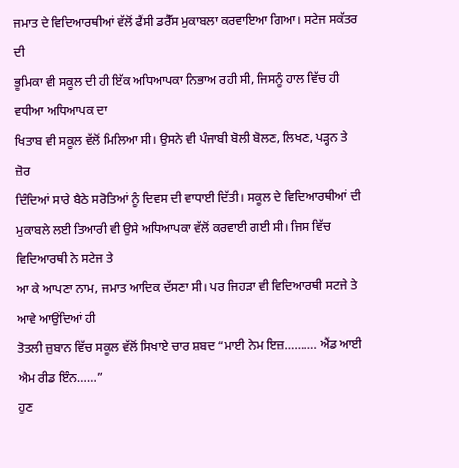ਜਮਾਤ ਦੇ ਵਿਦਿਆਰਥੀਆਂ ਵੱਲੋਂ ਫੈਂਸੀ ਡਰੈੱਸ ਮੁਕਾਬਲਾ ਕਰਵਾਇਆ ਗਿਆ। ਸਟੇਜ ਸਕੱਤਰ ਦੀ
ਭੂਮਿਕਾ ਵੀ ਸਕੂਲ ਦੀ ਹੀ ਇੱਕ ਅਧਿਆਪਕਾ ਨਿਭਾਅ ਰਹੀ ਸੀ, ਜਿਸਨੂੰ ਹਾਲ ਵਿੱਚ ਹੀ ਵਧੀਆ ਅਧਿਆਪਕ ਦਾ
ਖਿਤਾਬ ਵੀ ਸਕੂਲ ਵੱਲੋਂ ਮਿਲਿਆ ਸੀ। ਉਸਨੇ ਵੀ ਪੰਜਾਬੀ ਬੋਲੀ ਬੋਲਣ, ਲਿਖਣ, ਪੜ੍ਹਨ ਤੇ ਜ਼ੋਰ
ਦਿੰਦਿਆਂ ਸਾਰੇ ਬੈਠੇ ਸਰੋਤਿਆਂ ਨੂੰ ਦਿਵਸ ਦੀ ਵਾਧਾਈ ਦਿੱਤੀ। ਸਕੂਲ ਦੇ ਵਿਦਿਆਰਥੀਆਂ ਦੀ
ਮੁਕਾਬਲੇ ਲਈ ਤਿਆਰੀ ਵੀ ਉਸੇ ਅਧਿਆਪਕਾ ਵੱਲੋਂ ਕਰਵਾਈ ਗਈ ਸੀ। ਜਿਸ ਵਿੱਚ ਵਿਦਿਆਰਥੀ ਨੇ ਸਟੇਜ ਤੇ
ਆ ਕੇ ਆਪਣਾ ਨਾਮ, ਜਮਾਤ ਆਦਿਕ ਦੱਸਣਾ ਸੀ। ਪਰ ਜਿਹੜਾ ਵੀ ਵਿਦਿਆਰਥੀ ਸਟਜੇ ਤੇ ਆਵੇ ਆਉਂਦਿਆਂ ਹੀ
ਤੋਤਲੀ ਜ਼ੁਬਾਨ ਵਿੱਚ ਸਕੂਲ ਵੱਲੋਂ ਸਿਖਾਏ ਚਾਰ ਸ਼ਬਦ “ਮਾਈ ਨੇਮ ਇਜ਼………. ਐਂਡ ਆਈ ਐਮ ਰੀਡ ਇੰਨ……”
ਹੁਣ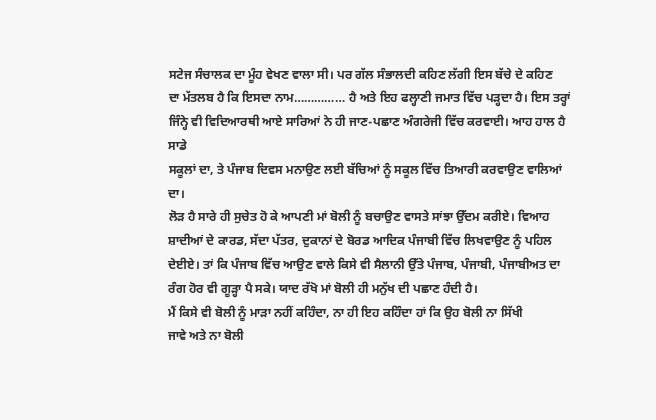ਸਟੇਜ ਸੰਚਾਲਕ ਦਾ ਮੂੰਹ ਵੇਖਣ ਵਾਲਾ ਸੀ। ਪਰ ਗੱਲ ਸੰਭਾਲਦੀ ਕਹਿਣ ਲੱਗੀ ਇਸ ਬੱਚੇ ਦੇ ਕਹਿਣ
ਦਾ ਮੱਤਲਬ ਹੈ ਕਿ ਇਸਦਾ ਨਾਮ…………… ਹੈ ਅਤੇ ਇਹ ਫਲ੍ਹਾਣੀ ਜਮਾਤ ਵਿੱਚ ਪੜ੍ਹਦਾ ਹੈ। ਇਸ ਤਰ੍ਹਾਂ
ਜਿੰਨ੍ਹੇ ਵੀ ਵਿਦਿਆਰਥੀ ਆਏ ਸਾਰਿਆਂ ਨੇ ਹੀ ਜਾਣ-ਪਛਾਣ ਅੰਗਰੇਜੀ ਵਿੱਚ ਕਰਵਾਈ। ਆਹ ਹਾਲ ਹੈ ਸਾਡੇ
ਸਕੂਲਾਂ ਦਾ, ਤੇ ਪੰਜਾਬ ਦਿਵਸ ਮਨਾਉਣ ਲਈ ਬੱਚਿਆਂ ਨੂੰ ਸਕੂਲ ਵਿੱਚ ਤਿਆਰੀ ਕਰਵਾਉਣ ਵਾਲਿਆਂ ਦਾ।
ਲੋੜ ਹੈ ਸਾਰੇ ਹੀ ਸੁਚੇਤ ਹੋ ਕੇ ਆਪਣੀ ਮਾਂ ਬੋਲੀ ਨੂੰ ਬਚਾਉਣ ਵਾਸਤੇ ਸਾਂਝਾ ਉੱਦਮ ਕਰੀਏ। ਵਿਆਹ
ਸ਼ਾਦੀਆਂ ਦੇ ਕਾਰਡ, ਸੱਦਾ ਪੱਤਰ, ਦੁਕਾਨਾਂ ਦੇ ਬੋਰਡ ਆਦਿਕ ਪੰਜਾਬੀ ਵਿੱਚ ਲਿਖਵਾਉਣ ਨੂੰ ਪਹਿਲ
ਦੇਈਏ। ਤਾਂ ਕਿ ਪੰਜਾਬ ਵਿੱਚ ਆਉਣ ਵਾਲੇ ਕਿਸੇ ਵੀ ਸੈਲਾਨੀ ਉੱਤੇ ਪੰਜਾਬ, ਪੰਜਾਬੀ, ਪੰਜਾਬੀਅਤ ਦਾ
ਰੰਗ ਹੋਰ ਵੀ ਗੂੜ੍ਹਾ ਪੈ ਸਕੇ। ਯਾਦ ਰੱਖੋ ਮਾਂ ਬੋਲੀ ਹੀ ਮਨੁੱਖ ਦੀ ਪਛਾਣ ਹੰਦੀ ਹੈ।
ਮੈਂ ਕਿਸੇ ਵੀ ਬੋਲੀ ਨੂੰ ਮਾੜਾ ਨਹੀਂ ਕਹਿੰਦਾ, ਨਾ ਹੀ ਇਹ ਕਹਿੰਦਾ ਹਾਂ ਕਿ ਉਹ ਬੋਲੀ ਨਾ ਸਿੱਖੀ
ਜਾਵੇ ਅਤੇ ਨਾ ਬੋਲੀ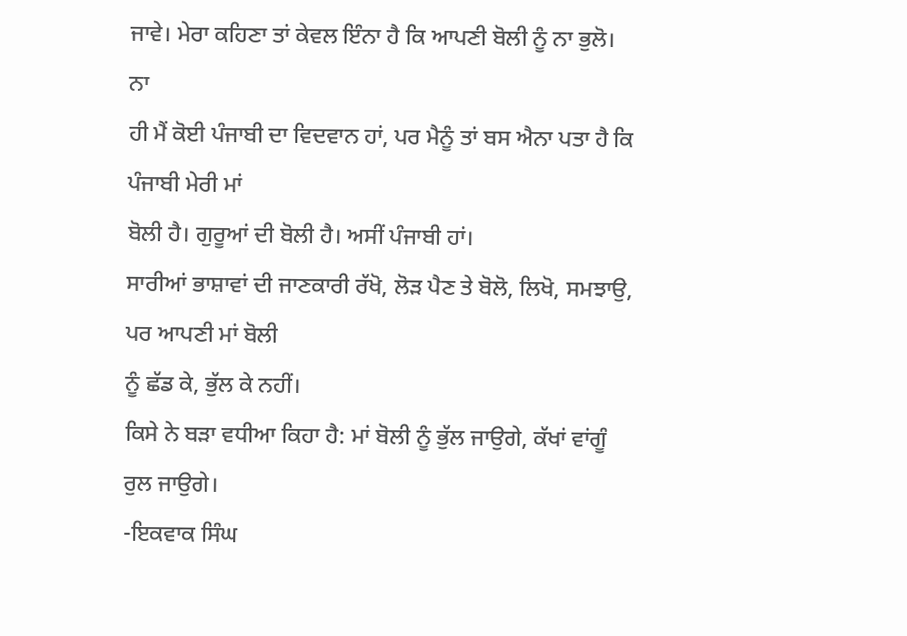ਜਾਵੇ। ਮੇਰਾ ਕਹਿਣਾ ਤਾਂ ਕੇਵਲ ਇੰਨਾ ਹੈ ਕਿ ਆਪਣੀ ਬੋਲੀ ਨੂੰ ਨਾ ਭੁਲੋ। ਨਾ
ਹੀ ਮੈਂ ਕੋਈ ਪੰਜਾਬੀ ਦਾ ਵਿਦਵਾਨ ਹਾਂ, ਪਰ ਮੈਨੂੰ ਤਾਂ ਬਸ ਐਨਾ ਪਤਾ ਹੈ ਕਿ ਪੰਜਾਬੀ ਮੇਰੀ ਮਾਂ
ਬੋਲੀ ਹੈ। ਗੁਰੂਆਂ ਦੀ ਬੋਲੀ ਹੈ। ਅਸੀਂ ਪੰਜਾਬੀ ਹਾਂ।
ਸਾਰੀਆਂ ਭਾਸ਼ਾਵਾਂ ਦੀ ਜਾਣਕਾਰੀ ਰੱਖੋ, ਲੋੜ ਪੈਣ ਤੇ ਬੋਲੋ, ਲਿਖੋ, ਸਮਝਾਉ, ਪਰ ਆਪਣੀ ਮਾਂ ਬੋਲੀ
ਨੂੰ ਛੱਡ ਕੇ, ਭੁੱਲ ਕੇ ਨਹੀਂ।
ਕਿਸੇ ਨੇ ਬੜਾ ਵਧੀਆ ਕਿਹਾ ਹੈ: ਮਾਂ ਬੋਲੀ ਨੂੰ ਭੁੱਲ ਜਾਉਗੇ, ਕੱਖਾਂ ਵਾਂਗੂੰ ਰੁਲ ਜਾਉਗੇ।
-ਇਕਵਾਕ ਸਿੰਘ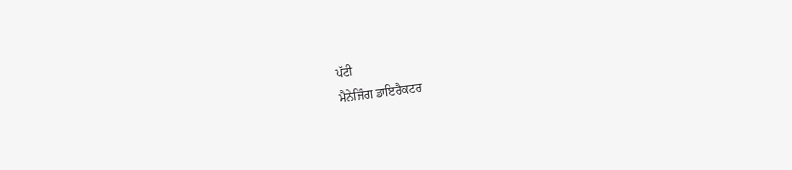ਪੱਟੀ
ਮੈਨੇਜਿੰਗ ਡਾਇਰੈਕਟਰ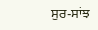ਸੁਰ-ਸਾਂਝ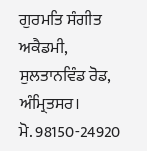ਗੁਰਮਤਿ ਸੰਗੀਤ ਅਕੈਡਮੀ,
ਸੁਲਤਾਨਵਿੰਡ ਰੋਡ, ਅੰਮ੍ਰਿਤਸਰ।
ਮੋ. 98150-24920